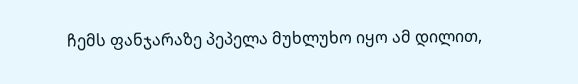ჩემს ფანჯარაზე პეპელა მუხლუხო იყო ამ დილით,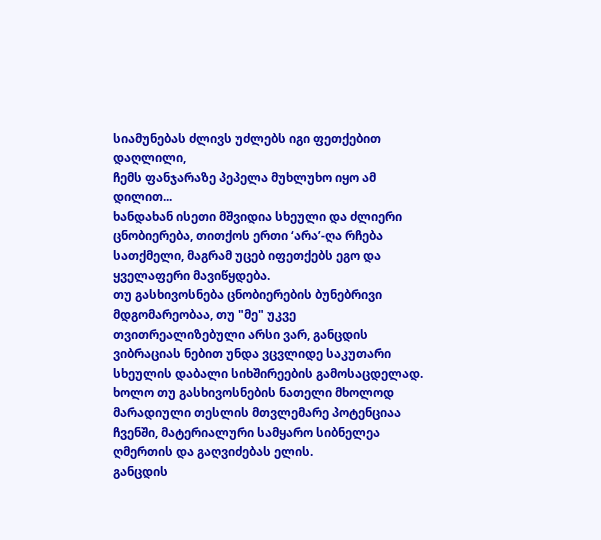სიამუნებას ძლივს უძლებს იგი ფეთქებით დაღლილი,
ჩემს ფანჯარაზე პეპელა მუხლუხო იყო ამ დილით...
ხანდახან ისეთი მშვიდია სხეული და ძლიერი ცნობიერება, თითქოს ერთი ‘არა’-ღა რჩება სათქმელი, მაგრამ უცებ იფეთქებს ეგო და ყველაფერი მავიწყდება.
თუ გასხივოსნება ცნობიერების ბუნებრივი მდგომარეობაა, თუ "მე" უკვე თვითრეალიზებული არსი ვარ, განცდის ვიბრაციას ნებით უნდა ვცვლიდე საკუთარი სხეულის დაბალი სიხშირეების გამოსაცდელად.
ხოლო თუ გასხივოსნების ნათელი მხოლოდ მარადიული თესლის მთვლემარე პოტენციაა ჩვენში, მატერიალური სამყარო სიბნელეა ღმერთის და გაღვიძებას ელის.
განცდის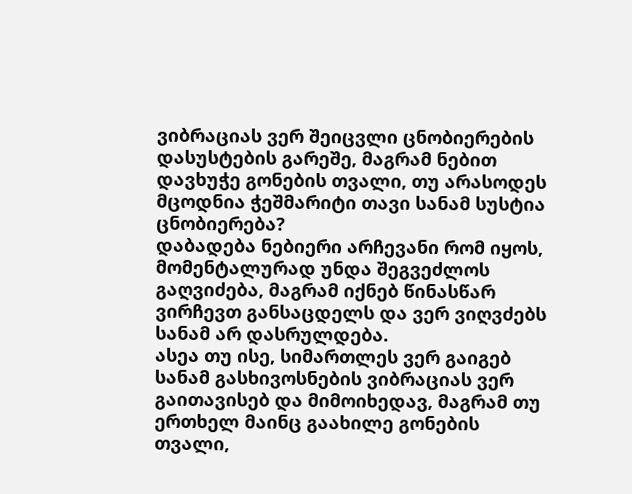ვიბრაციას ვერ შეიცვლი ცნობიერების დასუსტების გარეშე, მაგრამ ნებით დავხუჭე გონების თვალი, თუ არასოდეს მცოდნია ჭეშმარიტი თავი სანამ სუსტია ცნობიერება?
დაბადება ნებიერი არჩევანი რომ იყოს, მომენტალურად უნდა შეგვეძლოს გაღვიძება, მაგრამ იქნებ წინასწარ ვირჩევთ განსაცდელს და ვერ ვიღვძებს სანამ არ დასრულდება.
ასეა თუ ისე, სიმართლეს ვერ გაიგებ სანამ გასხივოსნების ვიბრაციას ვერ გაითავისებ და მიმოიხედავ, მაგრამ თუ ერთხელ მაინც გაახილე გონების თვალი,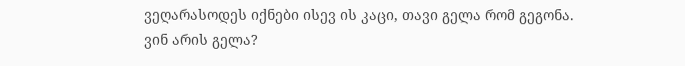ვეღარასოდეს იქნები ისევ ის კაცი, თავი გელა რომ გეგონა.
ვინ არის გელა?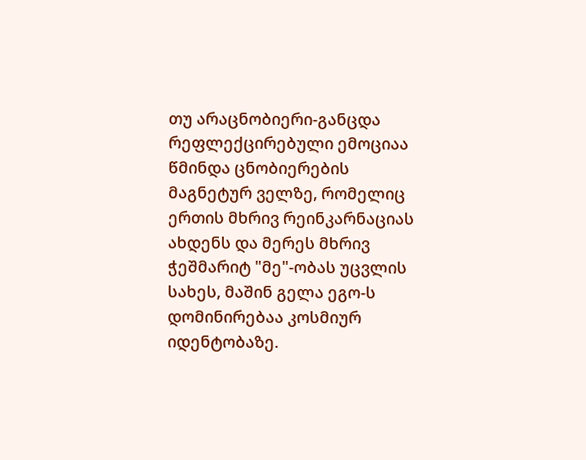თუ არაცნობიერი-განცდა რეფლექცირებული ემოციაა წმინდა ცნობიერების მაგნეტურ ველზე, რომელიც ერთის მხრივ რეინკარნაციას ახდენს და მერეს მხრივ ჭეშმარიტ "მე"-ობას უცვლის სახეს, მაშინ გელა ეგო-ს დომინირებაა კოსმიურ იდენტობაზე.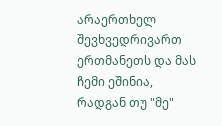არაერთხელ შევხვედრივართ ერთმანეთს და მას ჩემი ეშინია, რადგან თუ "მე"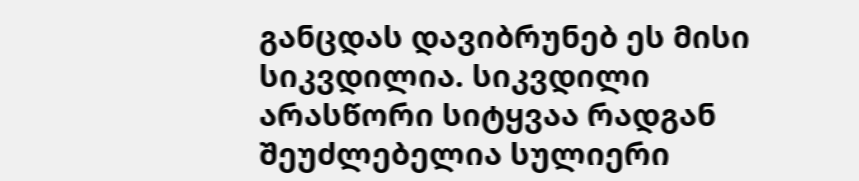განცდას დავიბრუნებ ეს მისი სიკვდილია. სიკვდილი არასწორი სიტყვაა რადგან შეუძლებელია სულიერი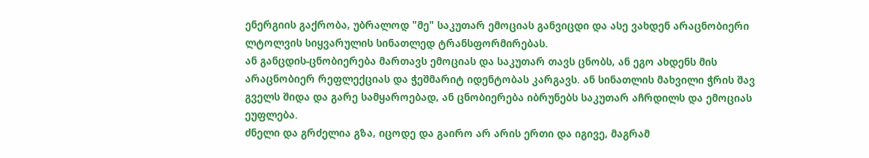ენერგიის გაქრობა, უბრალოდ "მე" საკუთარ ემოციას განვიცდი და ასე ვახდენ არაცნობიერი ლტოლვის სიყვარულის სინათლედ ტრანსფორმირებას.
ან განცდის-ცნობიერება მართავს ემოციას და საკუთარ თავს ცნობს, ან ეგო ახდენს მის არაცნობიერ რეფლექციას და ჭეშმარიტ იდენტობას კარგავს. ან სინათლის მახვილი ჭრის შავ გველს შიდა და გარე სამყაროებად, ან ცნობიერება იბრუნებს საკუთარ აჩრდილს და ემოციას ეუფლება.
ძნელი და გრძელია გზა, იცოდე და გაირო არ არის ერთი და იგივე, მაგრამ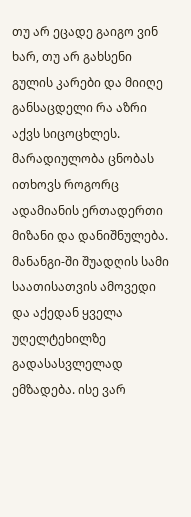თუ არ ეცადე გაიგო ვინ ხარ, თუ არ გახსენი გულის კარები და მიიღე განსაცდელი რა აზრი აქვს სიცოცხლეს. მარადიულობა ცნობას ითხოვს როგორც ადამიანის ერთადერთი მიზანი და დანიშნულება.
მანანგი-ში შუადღის სამი საათისათვის ამოვედი და აქედან ყველა უღელტეხილზე გადასასვლელად ემზადება. ისე ვარ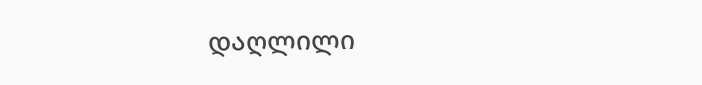დაღლილი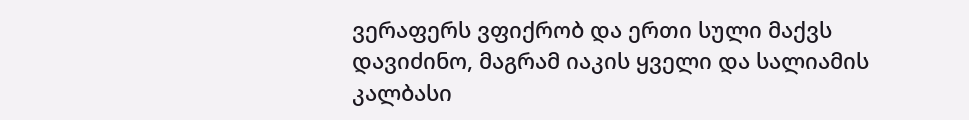ვერაფერს ვფიქრობ და ერთი სული მაქვს დავიძინო, მაგრამ იაკის ყველი და სალიამის კალბასი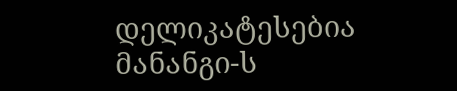დელიკატესებია მანანგი-ს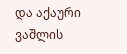და აქაური ვაშლის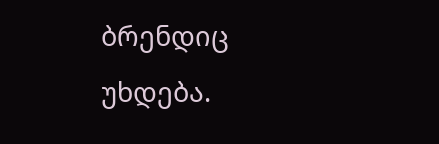ბრენდიც უხდება.